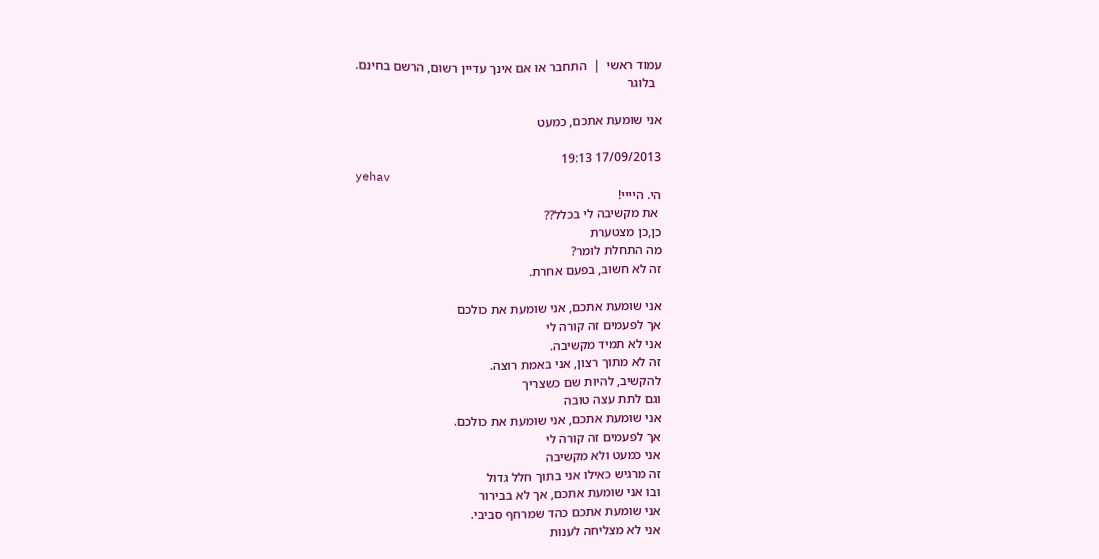עמוד ראשי  |  התחבר או אם אינך עדיין רשום, הרשם בחינם.
  בלוגר

אני שומעת אתכם, כמעט

17/09/2013 19:13
yehav
הי. היייי!
 את מקשיבה לי בכלל??
כן,כן מצטערת
מה התחלת לומר?
זה לא חשוב, בפעם אחרת.

אני שומעת אתכם, אני שומעת את כולכם
אך לפעמים זה קורה לי
אני לא תמיד מקשיבה.
זה לא מתוך רצון, אני באמת רוצה.
להקשיב, להיות שם כשצריך
וגם לתת עצה טובה
אני שומעת אתכם, אני שומעת את כולכם.
אך לפעמים זה קורה לי
אני כמעט ולא מקשיבה
זה מרגיש כאילו אני בתוך חלל גדול
ובו אני שומעת אתכם, אך לא בבירור
אני שומעת אתכם כהד שמרחף סביבי.
אני לא מצליחה לענות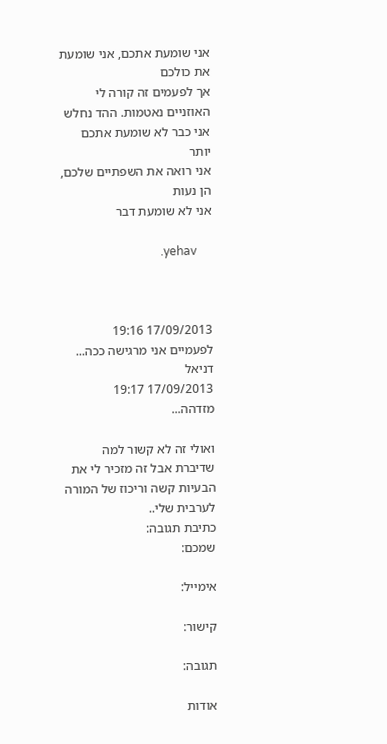אני שומעת אתכם, אני שומעת את כולכם
אך לפעמים זה קורה לי
האוזניים נאטמות. ההד נחלש
אני כבר לא שומעת אתכם יותר
אני רואה את השפתיים שלכם, הן נעות
אני לא שומעת דבר

                                 .yehav



17/09/2013 19:16
לפעמיים אני מרגישה ככה...
דניאל
17/09/2013 19:17
מזדהה...

ואולי זה לא קשור למה שדיברת אבל זה מזכיר לי את הבעיות קשה וריכוז של המורה לערבית שלי..
כתיבת תגובה:
שמכם:

אימייל:

קישור:

תגובה:

אודות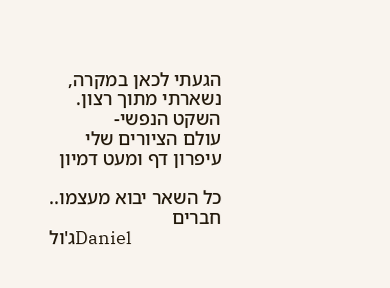הגעתי לכאן במקרה,
נשארתי מתוך רצון.
השקט הנפשי-
עולם הציורים שלי
עיפרון דף ומעט דמיון

כל השאר יבוא מעצמו..
חברים
ג'ולDaniel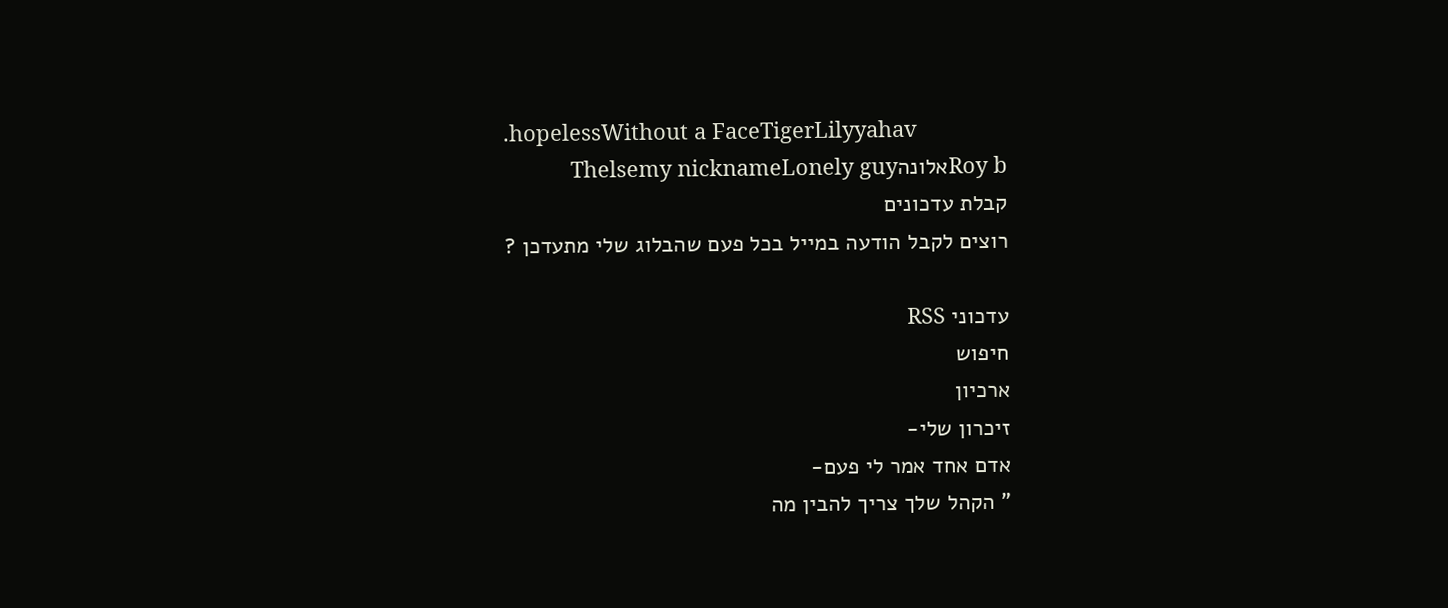.hopelessWithout a FaceTigerLilyyahav
Roy bאלונהThelsemy nicknameLonely guy
קבלת עדכונים
רוצים לקבל הודעה במייל בכל פעם שהבלוג שלי מתעדכן ?

עדכוני RSS
חיפוש
ארכיון
זיכרון שלי-
אדם אחד אמר לי פעם-
" הקהל שלך צריך להבין מה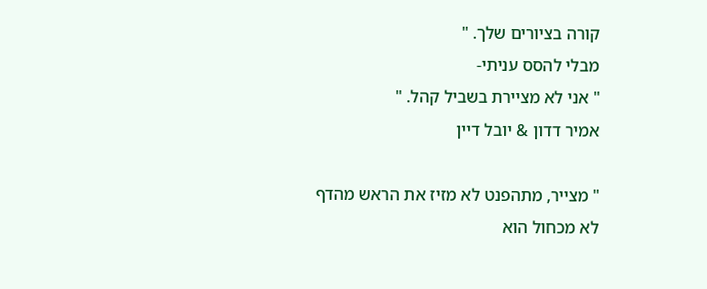קורה בציורים שלך. "
מבלי להסס עניתי-
" אני לא מציירת בשביל קהל. "
אמיר דדון & יובל דיין

" מצייר, מתהפנט לא מזיז את הראש מהדף
לא מכחול הוא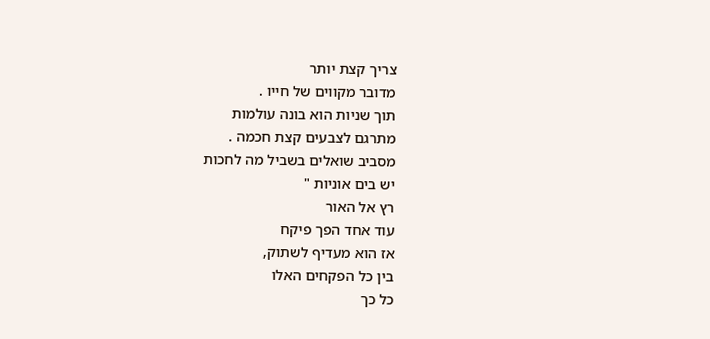צריך קצת יותר
מדובר מקווים של חייו .
תוך שניות הוא בונה עולמות
מתרגם לצבעים קצת חכמה .
מסביב שואלים בשביל מה לחכות
יש בים אוניות "
רץ אל האור
עוד אחד הפך פיקח
אז הוא מעדיף לשתוק,
בין כל הפקחים האלו
כל כך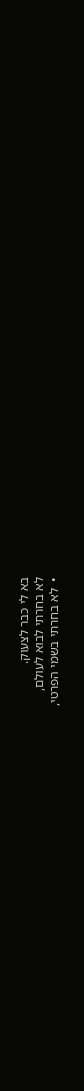בא לי כבר לצעוק.
לא בחרתי לבוא לעולם,
•  לא בחרתי בשמי הפרטי,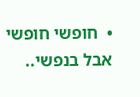•  חופשי חופשי אבל בנפשי..